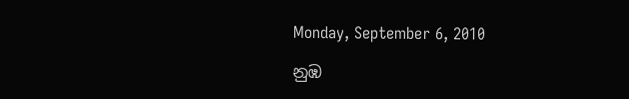Monday, September 6, 2010

නුඹ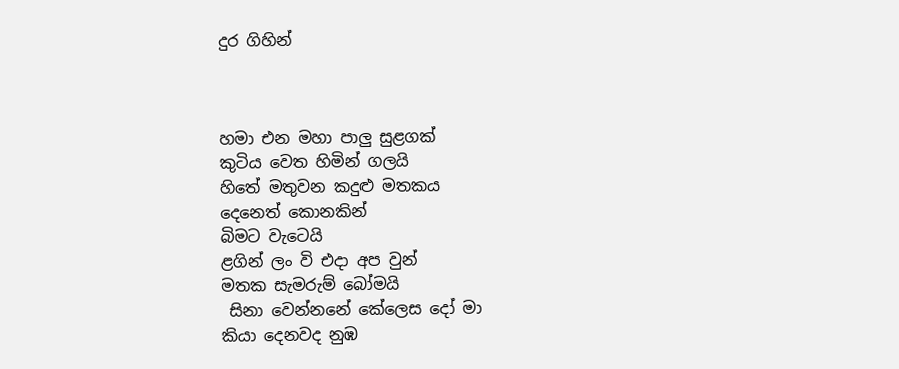දුර ගිහින්



හමා එන මහා පාලු සුළගක්
කුටිය වෙත හිමින් ගලයි
හි‍තේ මතුවන කදුළු මතකය
දෙනෙත් කොනකින්
බිමට වැටෙයි
ළගින් ලං වි එදා අප වුන්
මතක සැමරුම් බෝමයි
 සිනා වෙන්නනේ කේලෙස දෝ මා
කියා දෙනවද නුඹ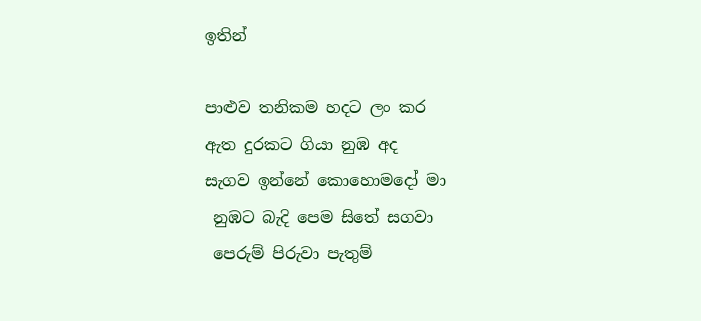ඉතින්

පාළුව තනිකම හදට ලං කර
ඇත දුරකට ගියා නුඹ අද
සැගව ඉන්නේ කොහොමදෝ මා
 නුඹ‍ට බැදි පෙම සිතේ සගවා
 පෙරුම් පිරුවා පැතුම්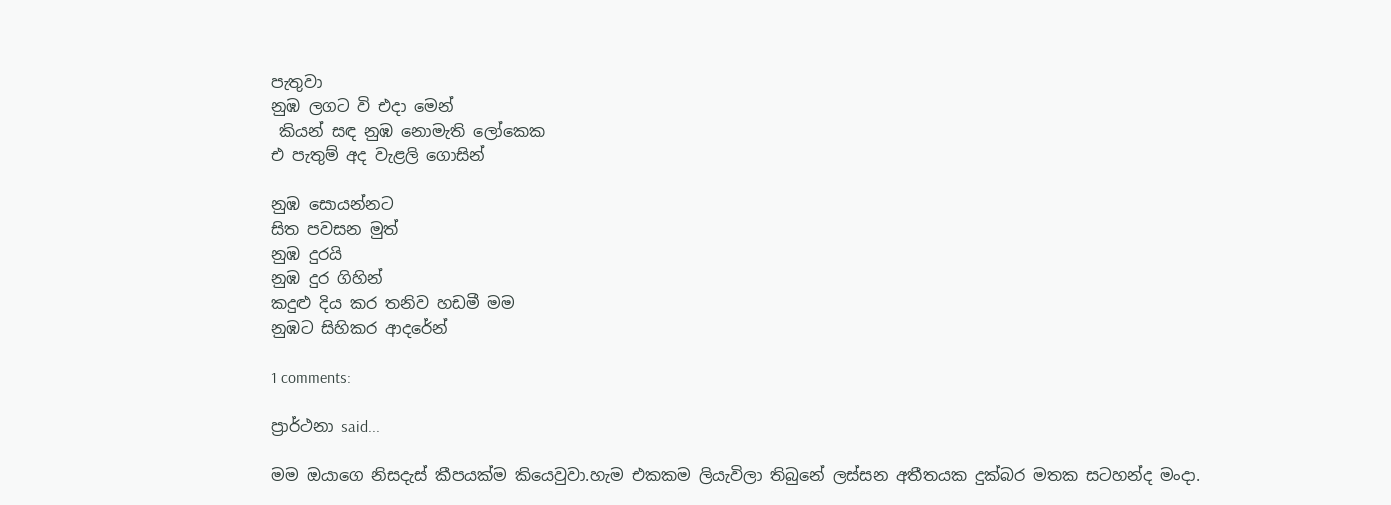පැතුවා
නුඹ ලග‍ට වි එදා මෙන්
 කියන් සඳ නුඹ නොමැති ලෝකෙක
එ පැතුම් අද වැළලි ගොසින්

නුඹ සොයන්න‍ට
සිත පවසන මුත්
නුඹ දුරයි
නුඹ දුර ගිහින්
කදුළු දිය කර තනිව හඩමී මම
නුඹ‍ට සිහිකර ආදරේන්

1 comments:

ප්‍රාර්ථනා said...

මම ඔයාගෙ නිසදැස් කීපයක්ම කියෙවුවා.හැම එකකම ලියැවිලා තිබුනේ ලස්සන අතීතයක දුක්බර මතක සටහන්ද මංදා.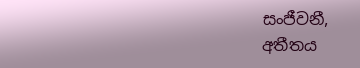සංජීවනී,
අතීතය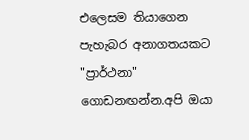එලෙසම තියාගෙන පැහැබර අනාගතයකට "ප්‍රාර්ථනා" ගොඩනඟන්න.අපි ඔයා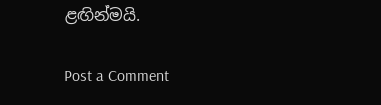ළඟින්මයි.

Post a Comment